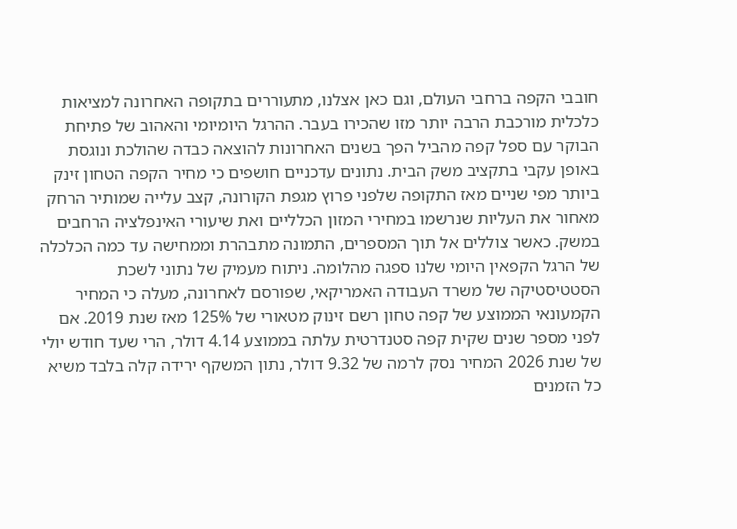חובבי הקפה ברחבי העולם, וגם כאן אצלנו, מתעוררים בתקופה האחרונה למציאות כלכלית מורכבת הרבה יותר מזו שהכירו בעבר. ההרגל היומיומי והאהוב של פתיחת הבוקר עם ספל קפה מהביל הפך בשנים האחרונות להוצאה כבדה שהולכת ונוגסת באופן עקבי בתקציב משק הבית. נתונים עדכניים חושפים כי מחיר הקפה הטחון זינק ביותר מפי שניים מאז התקופה שלפני פרוץ מגפת הקורונה, קצב עלייה שמותיר הרחק מאחור את העליות שנרשמו במחירי המזון הכלליים ואת שיעורי האינפלציה הרחבים במשק. כאשר צוללים אל תוך המספרים, התמונה מתבהרת וממחישה עד כמה הכלכלה של הרגל הקפאין היומי שלנו ספגה מהלומה. ניתוח מעמיק של נתוני לשכת הסטטיסטיקה של משרד העבודה האמריקאי, שפורסם לאחרונה, מעלה כי המחיר הקמעונאי הממוצע של קפה טחון רשם זינוק מטאורי של 125% מאז שנת 2019. אם לפני מספר שנים שקית קפה סטנדרטית עלתה בממוצע 4.14 דולר, הרי שעד חודש יולי של שנת 2026 המחיר נסק לרמה של 9.32 דולר, נתון המשקף ירידה קלה בלבד משיא כל הזמנים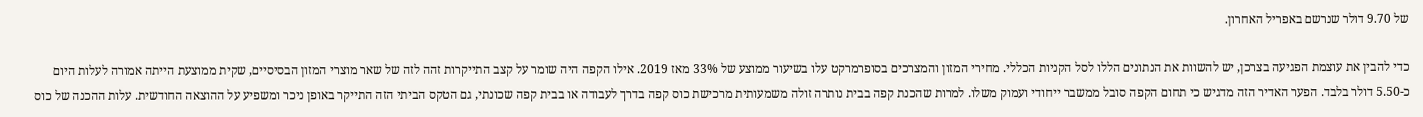של 9.70 דולר שנרשם באפריל האחרון.

כדי להבין את עוצמת הפגיעה בצרכן, יש להשוות את הנתונים הללו לסל הקניות הכללי. מחירי המזון והמצרכים בסופרמרקט עלו בשיעור ממוצע של 33% מאז 2019. אילו הקפה היה שומר על קצב התייקרות זהה לזה של שאר מוצרי המזון הבסיסיים, שקית ממוצעת הייתה אמורה לעלות היום כ-5.50 דולר בלבד. הפער האדיר הזה מדגיש כי תחום הקפה סובל ממשבר ייחודי ועמוק משלו. למרות שהכנת קפה בבית נותרה זולה משמעותית מרכישת כוס קפה בדרך לעבודה או בבית קפה שכונתי, גם הטקס הביתי הזה התייקר באופן ניכר ומשפיע על ההוצאה החודשית. עלות ההכנה של כוס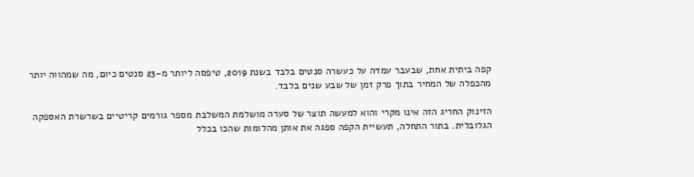קפה ביתית אחת, שבעבר עמדה על כעשרה סנטים בלבד בשנת 2019, טיפסה ליותר מ-23 סנטים כיום, מה שמהווה יותר מהכפלה של המחיר בתוך פרק זמן של שבע שנים בלבד.

הזינוק החריג הזה אינו מקרי והוא למעשה תוצר של סערה מושלמת המשלבת מספר גורמים קריטיים בשרשרת האספקה הגלובלית. בתור התחלה, תעשיית הקפה ספגה את אותן מהלומות שהכו בכלל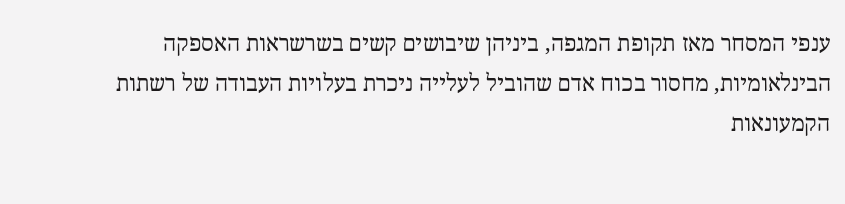ענפי המסחר מאז תקופת המגפה, ביניהן שיבושים קשים בשרשראות האספקה הבינלאומיות, מחסור בכוח אדם שהוביל לעלייה ניכרת בעלויות העבודה של רשתות הקמעונאות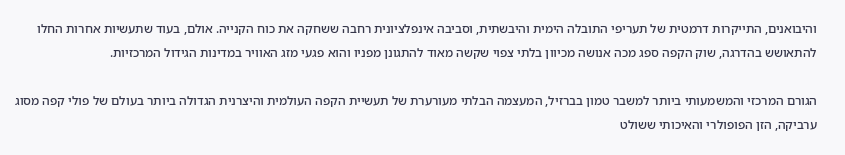והיבואנים, התייקרות דרמטית של תעריפי התובלה הימית והיבשתית, וסביבה אינפלציונית רחבה ששחקה את כוח הקנייה. אולם, בעוד שתעשיות אחרות החלו להתאושש בהדרגה, שוק הקפה ספג מכה אנושה מכיוון בלתי צפוי שקשה מאוד להתגונן מפניו והוא פגעי מזג האוויר במדינות הגידול המרכזיות.

הגורם המרכזי והמשמעותי ביותר למשבר טמון בברזיל, המעצמה הבלתי מעורערת של תעשיית הקפה העולמית והיצרנית הגדולה ביותר בעולם של פולי קפה מסוג ערביקה, הזן הפופולרי והאיכותי ששולט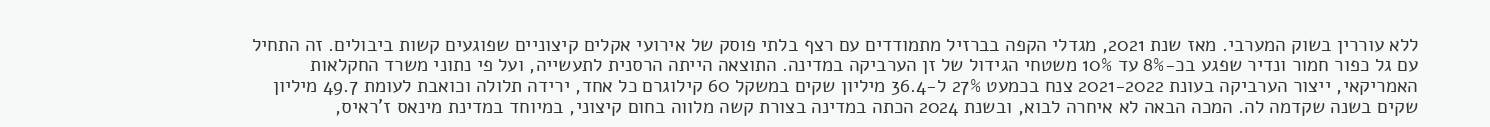ללא עוררין בשוק המערבי. מאז שנת 2021, מגדלי הקפה בברזיל מתמודדים עם רצף בלתי פוסק של אירועי אקלים קיצוניים שפוגעים קשות ביבולים. זה התחיל עם גל כפור חמור ונדיר שפגע בכ-8% עד 10% משטחי הגידול של זן הערביקה במדינה. התוצאה הייתה הרסנית לתעשייה, ועל פי נתוני משרד החקלאות האמריקאי, ייצור הערביקה בעונת 2021-2022 צנח בכמעט 27% ל-36.4 מיליון שקים במשקל 60 קילוגרם כל אחד, ירידה תלולה וכואבת לעומת 49.7 מיליון שקים בשנה שקדמה לה. המכה הבאה לא איחרה לבוא, ובשנת 2024 הכתה במדינה בצורת קשה מלווה בחום קיצוני, במיוחד במדינת מינאס ז'ראיס,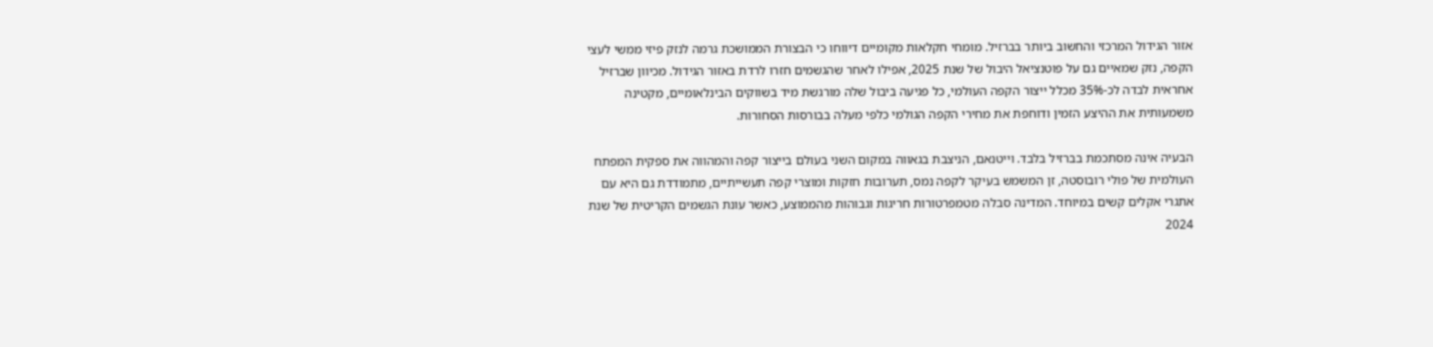אזור הגידול המרכזי והחשוב ביותר בברזיל. מומחי חקלאות מקומיים דיווחו כי הבצורת הממושכת גרמה לנזק פיזי ממשי לעצי הקפה, נזק שמאיים גם על פוטנציאל היבול של שנת 2025, אפילו לאחר שהגשמים חזרו לרדת באזור הגידול. מכיוון שברזיל אחראית לבדה לכ-35% מכלל ייצור הקפה העולמי, כל פגיעה ביבול שלה מורגשת מיד בשווקים הבינלאומיים, מקטינה משמעותית את ההיצע הזמין ודוחפת את מחירי הקפה הגולמי כלפי מעלה בבורסות הסחורות.

הבעיה אינה מסתכמת בברזיל בלבד. וייטנאם, הניצבת בגאווה במקום השני בעולם בייצור קפה והמהווה את ספקית המפתח העולמית של פולי רובוסטה, זן המשמש בעיקר לקפה נמס, תערובות חזקות ומוצרי קפה תעשייתיים, מתמודדת גם היא עם אתגרי אקלים קשים במיוחד. המדינה סבלה מטמפרטורות חריגות וגבוהות מהממוצע, כאשר עונת הגשמים הקריטית של שנת 2024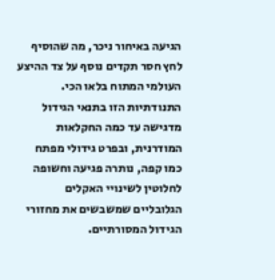הגיעה באיחור ניכר, מה שהוסיף לחץ חסר תקדים נוסף על צד ההיצע העולמי המתוח בלאו הכי. התנודתיות הזו בתנאי הגידול מדגישה עד כמה החקלאות המודרנית, ובפרט גידולי מפתח כמו קפה, נותרה פגיעה וחשופה לחלוטין לשינויי האקלים הגלובליים שמשבשים את מחזורי הגידול המסורתיים.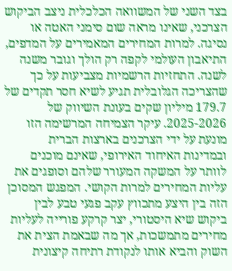בצד השני של המשוואה הכלכלית ניצב הביקוש הצרכני, שאינו מראה שום סימני האטה או נסיגה. למרות המחירים המאמירים על המדפים, התיאבון העולמי לקפה רק הולך וגובר משנה לשנה. התחזיות הרשמיות מצביעות על כך שהצריכה הגלובלית תגיע לשיא חסר תקדים של 179.7 מיליון שקים בעונת השיווק של 2025-2026. עיקר הצמיחה המרשימה הזו מונעת על ידי הצרכנים בארצות הברית ובמדינות האיחוד האירופי, שאינם מוכנים לוותר על המשקה המעורר שלהם וסופגים את עליות המחירים למרות הקושי. המפגש המסוכן הזה בין היצע מתכווץ עקב פגעי טבע לבין ביקוש שיא היסטורי, יצר קרקע פורייה לעליות מחירים מתמשכות, אך מה שבאמת הצית את השוק והביא אותו לנקודת רתיחה קיצונית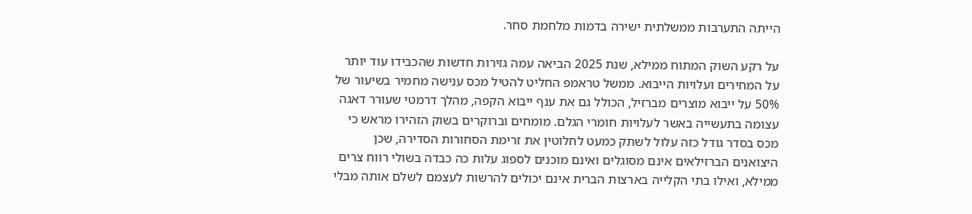הייתה התערבות ממשלתית ישירה בדמות מלחמת סחר.

על רקע השוק המתוח ממילא, שנת 2025 הביאה עמה גזירות חדשות שהכבידו עוד יותר על המחירים ועלויות הייבוא. ממשל טראמפ החליט להטיל מכס ענישה מחמיר בשיעור של 50% על ייבוא מוצרים מברזיל, הכולל גם את ענף ייבוא הקפה, מהלך דרמטי שעורר דאגה עצומה בתעשייה באשר לעלויות חומרי הגלם. מומחים וברוקרים בשוק הזהירו מראש כי מכס בסדר גודל כזה עלול לשתק כמעט לחלוטין את זרימת הסחורות הסדירה, שכן היצואנים הברזילאים אינם מסוגלים ואינם מוכנים לספוג עלות כה כבדה בשולי רווח צרים ממילא, ואילו בתי הקלייה בארצות הברית אינם יכולים להרשות לעצמם לשלם אותה מבלי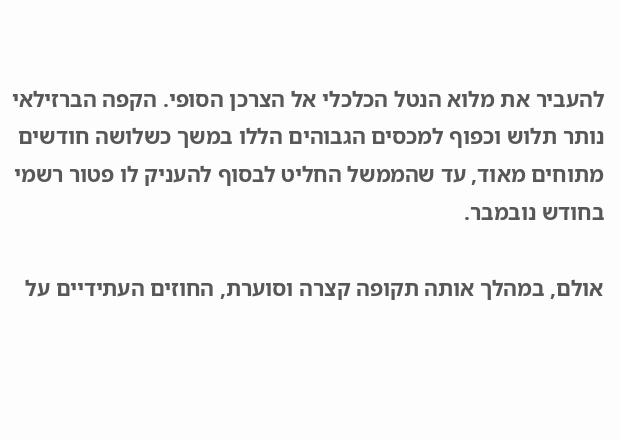להעביר את מלוא הנטל הכלכלי אל הצרכן הסופי. הקפה הברזילאי נותר תלוש וכפוף למכסים הגבוהים הללו במשך כשלושה חודשים מתוחים מאוד, עד שהממשל החליט לבסוף להעניק לו פטור רשמי בחודש נובמבר.

אולם, במהלך אותה תקופה קצרה וסוערת, החוזים העתידיים על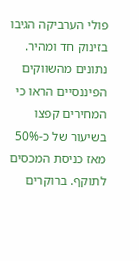פולי הערביקה הגיבו בזינוק חד ומהיר. נתונים מהשווקים הפיננסיים הראו כי המחירים קפצו בשיעור של כ-50% מאז כניסת המכסים לתוקף. ברוקרים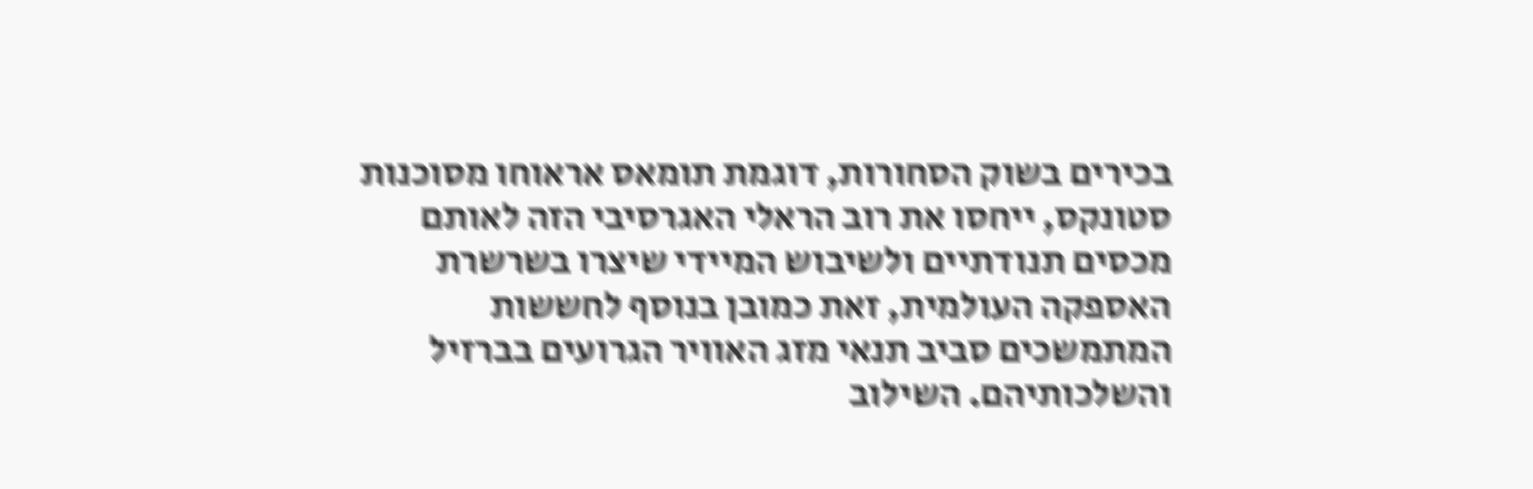בכירים בשוק הסחורות, דוגמת תומאס אראוחו מסוכנות סטונקס, ייחסו את רוב הראלי האגרסיבי הזה לאותם מכסים תנודתיים ולשיבוש המיידי שיצרו בשרשרת האספקה העולמית, זאת כמובן בנוסף לחששות המתמשכים סביב תנאי מזג האוויר הגרועים בברזיל והשלכותיהם. השילוב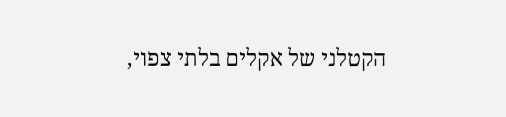הקטלני של אקלים בלתי צפוי,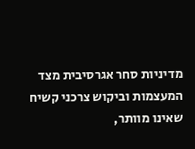מדיניות סחר אגרסיבית מצד המעצמות וביקוש צרכני קשיח שאינו מוותר,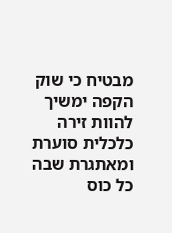מבטיח כי שוק הקפה ימשיך להוות זירה כלכלית סוערת ומאתגרת שבה כל כוס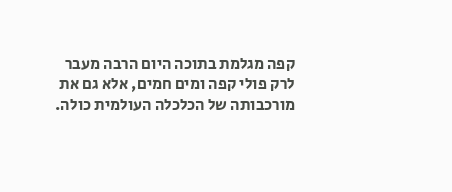קפה מגלמת בתוכה היום הרבה מעבר לרק פולי קפה ומים חמים, אלא גם את מורכבותה של הכלכלה העולמית כולה.